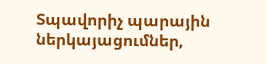Տպավորիչ պարային ներկայացումներ,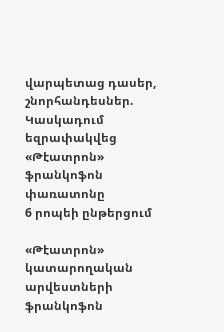վարպետաց դասեր, շնորհանդեսներ. Կասկադում եզրափակվեց «Թէատրոն» ֆրանկոֆոն փառատոնը
6 րոպեի ընթերցում

«Թէատրոն» կատարողական արվեստների ֆրանկոֆոն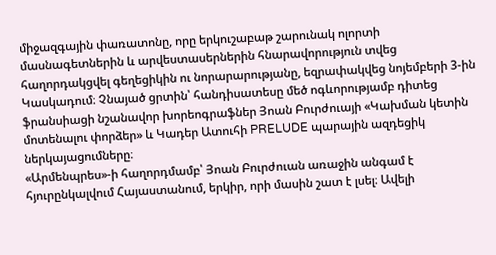միջազգային փառատոնը, որը երկուշաբաթ շարունակ ոլորտի մասնագետներին և արվեստասերներին հնարավորություն տվեց հաղորդակցվել գեղեցիկին ու նորարարությանը, եզրափակվեց նոյեմբերի 3-ին Կասկադում։ Չնայած ցրտին՝ հանդիսատեսը մեծ ոգևորությամբ դիտեց ֆրանսիացի նշանավոր խորեոգրաֆներ Յոան Բուրժուայի «Կախման կետին մոտենալու փորձեր» և Կադեր Ատուհի PRELUDE պարային ազդեցիկ ներկայացումները։
«Արմենպրես»-ի հաղորդմամբ՝ Յոան Բուրժուան առաջին անգամ է հյուրընկալվում Հայաստանում, երկիր, որի մասին շատ է լսել։ Ավելի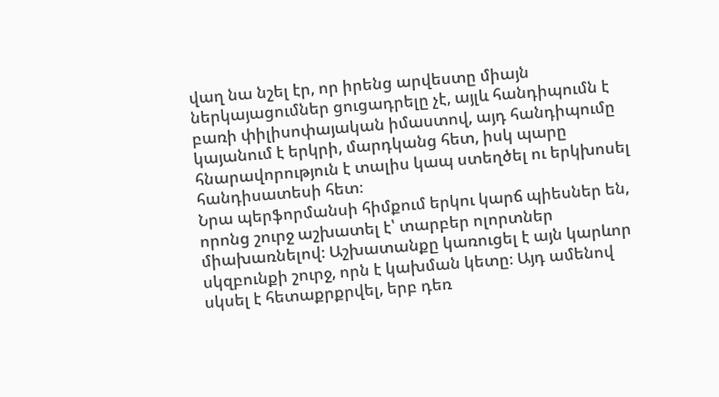վաղ նա նշել էր, որ իրենց արվեստը միայն ներկայացումներ ցուցադրելը չէ, այլև հանդիպումն է բառի փիլիսոփայական իմաստով, այդ հանդիպումը կայանում է երկրի, մարդկանց հետ, իսկ պարը հնարավորություն է տալիս կապ ստեղծել ու երկխոսել հանդիսատեսի հետ։
Նրա պերֆորմանսի հիմքում երկու կարճ պիեսներ են, որոնց շուրջ աշխատել է՝ տարբեր ոլորտներ միախառնելով։ Աշխատանքը կառուցել է այն կարևոր սկզբունքի շուրջ, որն է կախման կետը։ Այդ ամենով սկսել է հետաքրքրվել, երբ դեռ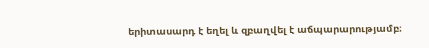երիտասարդ է եղել և զբաղվել է աճպարարությամբ։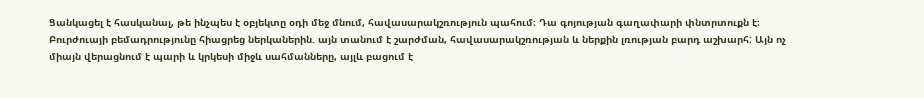Ցանկացել է հասկանալ, թե ինչպես է օբյեկտը օդի մեջ մնում, հավասարակշռություն պահում։ Դա գոյության գաղափարի փնտրտուքն է։
Բուրժուայի բեմադրությունը հիացրեց ներկաներին. այն տանում է շարժման, հավասարակշռության և ներքին լռության բարդ աշխարհ: Այն ոչ միայն վերացնում է պարի և կրկեսի միջև սահմանները, այլև բացում է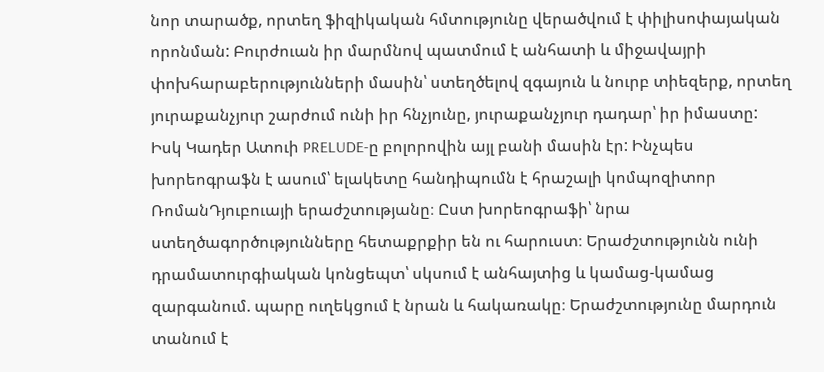նոր տարածք, որտեղ ֆիզիկական հմտությունը վերածվում է փիլիսոփայական որոնման: Բուրժուան իր մարմնով պատմում է անհատի և միջավայրի փոխհարաբերությունների մասին՝ ստեղծելով զգայուն և նուրբ տիեզերք, որտեղ յուրաքանչյուր շարժում ունի իր հնչյունը, յուրաքանչյուր դադար՝ իր իմաստը:
Իսկ Կադեր Ատուի PRELUDE-ը բոլորովին այլ բանի մասին էր: Ինչպես խորեոգրաֆն է ասում՝ ելակետը հանդիպումն է հրաշալի կոմպոզիտոր ՌոմանԴյուբուայի երաժշտությանը։ Ըստ խորեոգրաֆի՝ նրա ստեղծագործությունները հետաքրքիր են ու հարուստ։ Երաժշտությունն ունի դրամատուրգիական կոնցեպտ՝ սկսում է անհայտից և կամաց-կամաց զարգանում. պարը ուղեկցում է նրան և հակառակը։ Երաժշտությունը մարդուն տանում է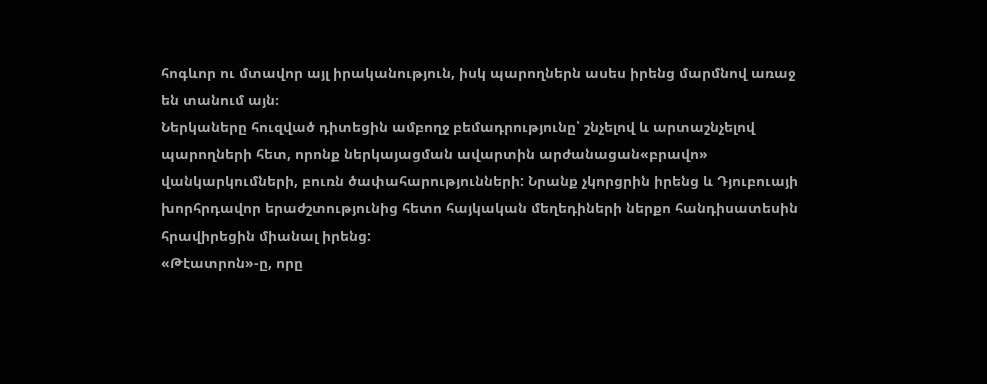հոգևոր ու մտավոր այլ իրականություն, իսկ պարողներն ասես իրենց մարմնով առաջ են տանում այն։
Ներկաները հուզված դիտեցին ամբողջ բեմադրությունը՝ շնչելով և արտաշնչելով պարողների հետ, որոնք ներկայացման ավարտին արժանացան«բրավո» վանկարկումների, բուռն ծափահարությունների: Նրանք չկորցրին իրենց և Դյուբուայի խորհրդավոր երաժշտությունից հետո հայկական մեղեդիների ներքո հանդիսատեսին հրավիրեցին միանալ իրենց:
«Թէատրոն»-ը, որը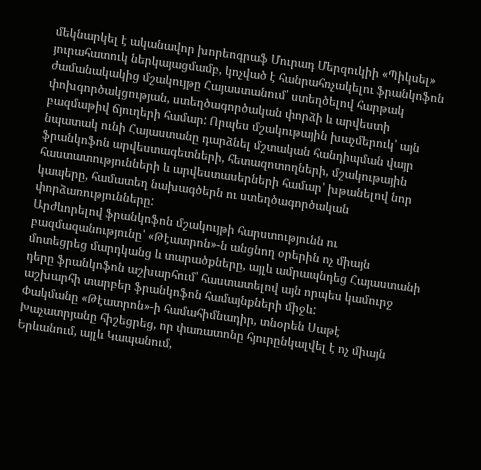մեկնարկել է ականավոր խորեոգրաֆ Մուրադ Մերզուկիի «Պիկսել» յուրահատուկ ներկայացմամբ, կոչված է հանրահռչակելու ֆրանկոֆոն ժամանակակից մշակույթը Հայաստանում՝ ստեղծելով հարթակ փոխգործակցության, ստեղծագործական փորձի և արվեստի բազմաթիվ ճյուղերի համար: Որպես մշակութային խաչմերուկ՝ այն նպատակ ունի Հայաստանը դարձնել մշտական հանդիպման վայր ֆրանկոֆոն արվեստագետների, հետազոտողների, մշակութային հաստատությունների և արվեստասերների համար՝ խթանելով նոր կապերը, համատեղ նախագծերն ու ստեղծագործական փորձառությունները:
Արժևորելով ֆրանկոֆոն մշակույթի հարստությունն ու բազմազանությունը՝ «Թէատրոն»-ն անցնող օրերին ոչ միայն մոտեցրեց մարդկանց և տարածքները, այլև ամրապնդեց Հայաստանի դերը ֆրանկոֆոն աշխարհում՝ հաստատելով այն որպես կամուրջ աշխարհի տարբեր ֆրանկոֆոն համայնքների միջև:
Փակմանը «Թէատրոն»-ի համահիմնադիր, տնօրեն Սաթէ Խաչատրյանը հիշեցրեց, որ փառատոնը հյուրընկալվել է ոչ միայն Երևանում, այլև Կապանում,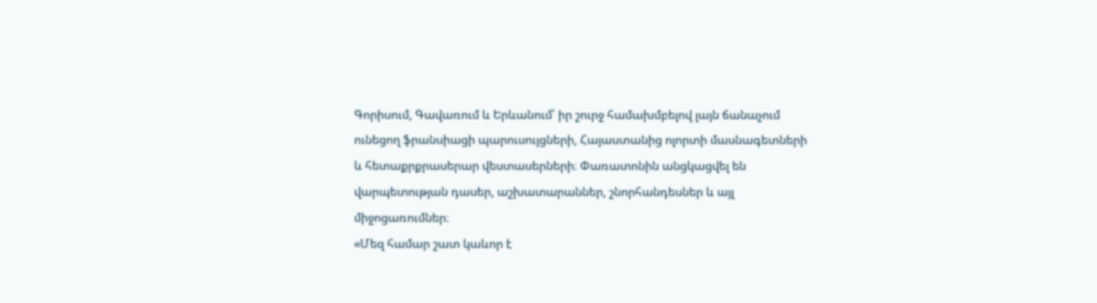Գորիսում, Գավառում և Երևանում՝ իր շուրջ համախմբելով լայն ճանաչում ունեցող ֆրանսիացի պարուսույցների, Հայաստանից ոլորտի մասնագետների և հետաքրքրասերար վեստասերների։ Փառատոնին անցկացվել են վարպետության դասեր, աշխատարաններ, շնորհանդեսներ և այլ միջոցառումներ։
«Մեզ համար շատ կաևոր է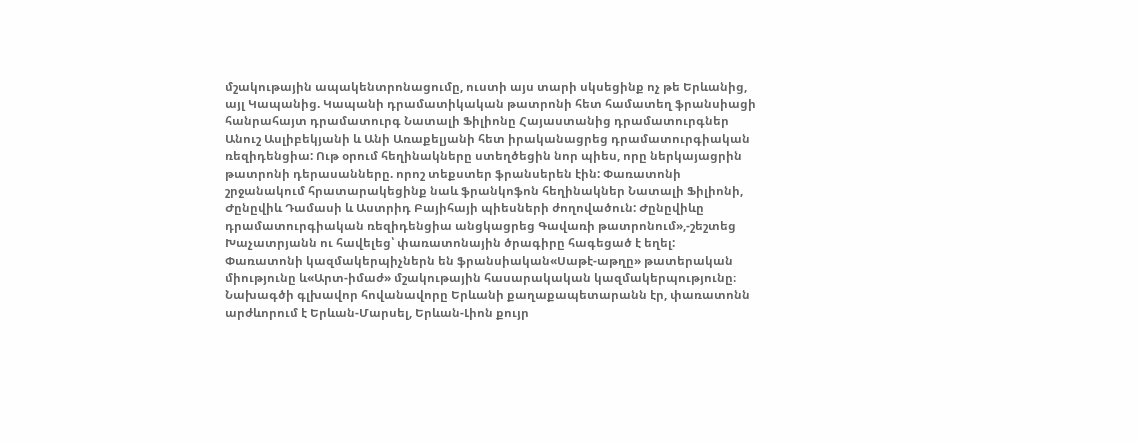մշակութային ապակենտրոնացումը, ուստի այս տարի սկսեցինք ոչ թե Երևանից, այլ Կապանից. Կապանի դրամատիկական թատրոնի հետ համատեղ ֆրանսիացի հանրահայտ դրամատուրգ Նատալի Ֆիլիոնը Հայաստանից դրամատուրգներ Անուշ Ասլիբեկյանի և Անի Առաքելյանի հետ իրականացրեց դրամատուրգիական ռեզիդենցիա: Ութ օրում հեղինակները ստեղծեցին նոր պիես, որը ներկայացրին թատրոնի դերասանները. որոշ տեքստեր ֆրանսերեն էին: Փառատոնի շրջանակում հրատարակեցինք նաև ֆրանկոֆոն հեղինակներ Նատալի Ֆիլիոնի, Ժընըվիև Դամասի և Աստրիդ Բայիհայի պիեսների ժողովածուն: Ժընըվիևը դրամատուրգիական ռեզիդենցիա անցկացրեց Գավառի թատրոնում»,-շեշտեց Խաչատրյանն ու հավելեց՝ փառատոնային ծրագիրը հագեցած է եղել:
Փառատոնի կազմակերպիչներն են ֆրանսիական«Սաթէ-աթղը» թատերական միությունը և«Արտ-իմաժ» մշակութային հասարակական կազմակերպությունը։ Նախագծի գլխավոր հովանավորը Երևանի քաղաքապետարանն էր, փառատոնն արժևորում է Երևան-Մարսել, Երևան-Լիոն քույր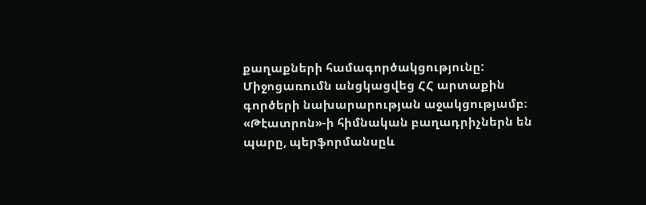քաղաքների համագործակցությունը:
Միջոցառումն անցկացվեց ՀՀ արտաքին գործերի նախարարության աջակցությամբ։ «Թէատրոն»-ի հիմնական բաղադրիչներն են պարը, պերֆորմանսըև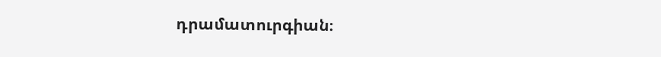դրամատուրգիան։